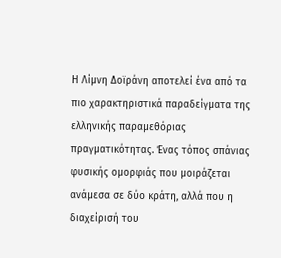Η Λίμνη Δοϊράνη αποτελεί ένα από τα πιο χαρακτηριστικά παραδείγματα της ελληνικής παραμεθόριας πραγματικότητας. Ένας τόπος σπάνιας φυσικής ομορφιάς που μοιράζεται ανάμεσα σε δύο κράτη, αλλά που η διαχείρισή του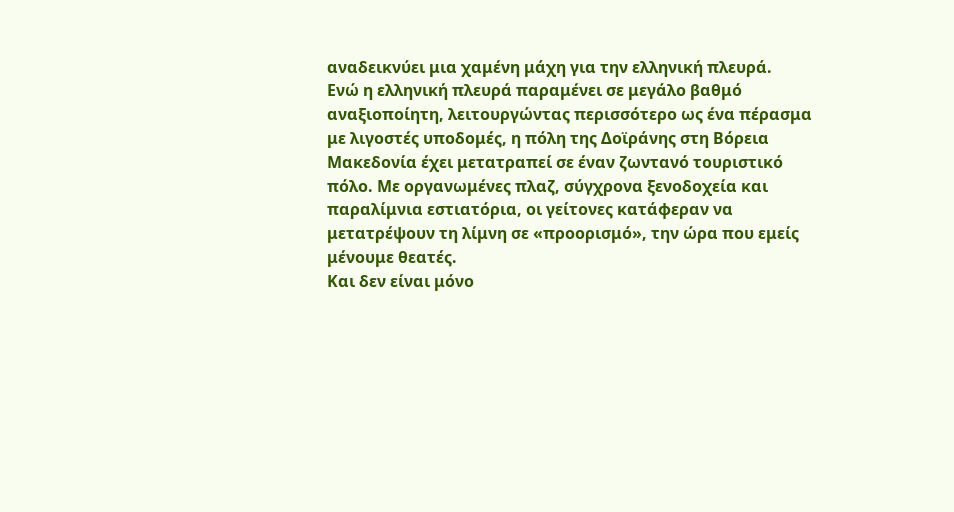αναδεικνύει μια χαμένη μάχη για την ελληνική πλευρά.
Ενώ η ελληνική πλευρά παραμένει σε μεγάλο βαθμό αναξιοποίητη, λειτουργώντας περισσότερο ως ένα πέρασμα με λιγοστές υποδομές, η πόλη της Δοϊράνης στη Βόρεια Μακεδονία έχει μετατραπεί σε έναν ζωντανό τουριστικό πόλο. Με οργανωμένες πλαζ, σύγχρονα ξενοδοχεία και παραλίμνια εστιατόρια, οι γείτονες κατάφεραν να μετατρέψουν τη λίμνη σε «προορισμό», την ώρα που εμείς μένουμε θεατές.
Και δεν είναι μόνο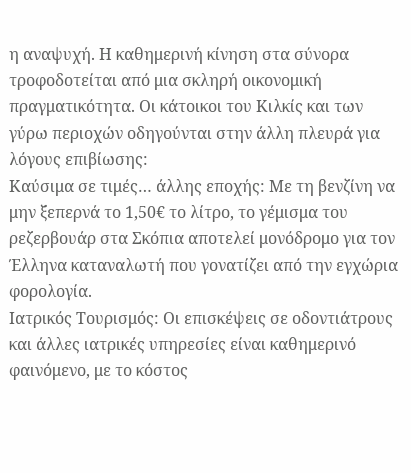η αναψυχή. Η καθημερινή κίνηση στα σύνορα τροφοδοτείται από μια σκληρή οικονομική πραγματικότητα. Οι κάτοικοι του Κιλκίς και των γύρω περιοχών οδηγούνται στην άλλη πλευρά για λόγους επιβίωσης:
Καύσιμα σε τιμές… άλλης εποχής: Με τη βενζίνη να μην ξεπερνά το 1,50€ το λίτρο, το γέμισμα του ρεζερβουάρ στα Σκόπια αποτελεί μονόδρομο για τον Έλληνα καταναλωτή που γονατίζει από την εγχώρια φορολογία.
Ιατρικός Τουρισμός: Οι επισκέψεις σε οδοντιάτρους και άλλες ιατρικές υπηρεσίες είναι καθημερινό φαινόμενο, με το κόστος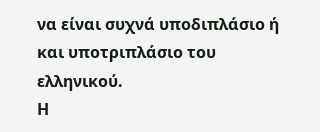να είναι συχνά υποδιπλάσιο ή και υποτριπλάσιο του ελληνικού.
Η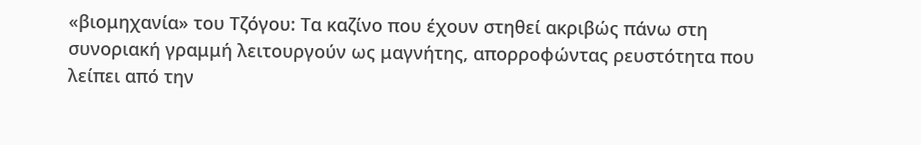«βιομηχανία» του Τζόγου: Τα καζίνο που έχουν στηθεί ακριβώς πάνω στη συνοριακή γραμμή λειτουργούν ως μαγνήτης, απορροφώντας ρευστότητα που λείπει από την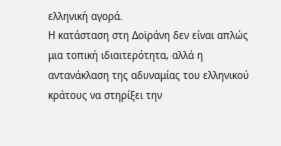ελληνική αγορά.
Η κατάσταση στη Δοϊράνη δεν είναι απλώς μια τοπική ιδιαιτερότητα, αλλά η αντανάκλαση της αδυναμίας του ελληνικού κράτους να στηρίξει την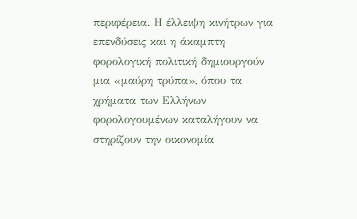περιφέρεια. Η έλλειψη κινήτρων για επενδύσεις και η άκαμπτη φορολογική πολιτική δημιουργούν μια «μαύρη τρύπα», όπου τα χρήματα των Ελλήνων φορολογουμένων καταλήγουν να στηρίζουν την οικονομία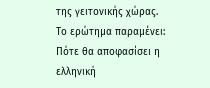της γειτονικής χώρας.
Το ερώτημα παραμένει: Πότε θα αποφασίσει η ελληνική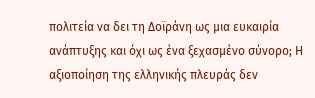πολιτεία να δει τη Δοϊράνη ως μια ευκαιρία ανάπτυξης και όχι ως ένα ξεχασμένο σύνορο; Η αξιοποίηση της ελληνικής πλευράς δεν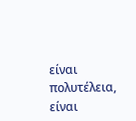είναι πολυτέλεια, είναι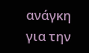ανάγκη για την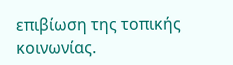επιβίωση της τοπικής κοινωνίας.